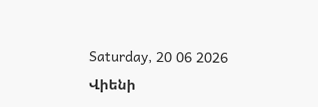Saturday, 20 06 2026
Վիենի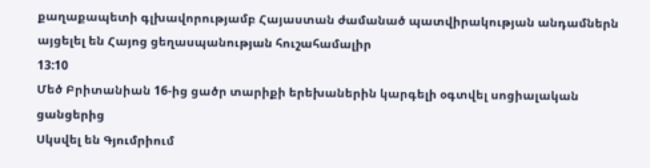քաղաքապետի գլխավորությամբ Հայաստան ժամանած պատվիրակության անդամներն այցելել են Հայոց ցեղասպանության հուշահամալիր
13:10
Մեծ Բրիտանիան 16-ից ցածր տարիքի երեխաներին կարգելի օգտվել սոցիալական ցանցերից
Սկսվել են Գյումրիում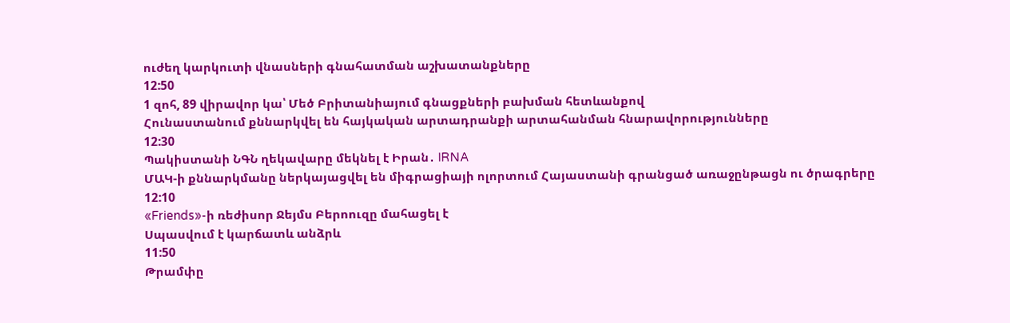ուժեղ կարկուտի վնասների գնահատման աշխատանքները
12:50
1 զոհ, 89 վիրավոր կա՝ Մեծ Բրիտանիայում գնացքների բախման հետևանքով
Հունաստանում քննարկվել են հայկական արտադրանքի արտահանման հնարավորությունները
12:30
Պակիստանի ՆԳՆ ղեկավարը մեկնել է Իրան․ IRNA
ՄԱԿ-ի քննարկմանը ներկայացվել են միգրացիայի ոլորտում Հայաստանի գրանցած առաջընթացն ու ծրագրերը
12:10
«Friends»-ի ռեժիսոր Ջեյմս Բերոուզը մահացել է
Սպասվում է կարճատև անձրև
11:50
Թրամփը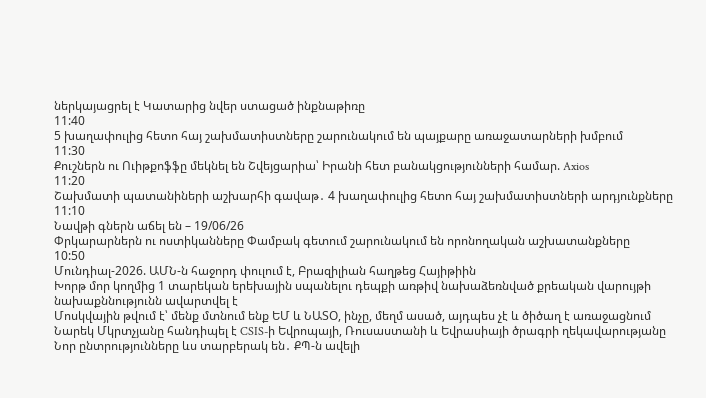ներկայացրել է Կատարից նվեր ստացած ինքնաթիռը
11:40
5 խաղափուլից հետո հայ շախմատիստները շարունակում են պայքարը առաջատարների խմբում
11:30
Քուշներն ու Ուիթքոֆֆը մեկնել են Շվեյցարիա՝ Իրանի հետ բանակցությունների համար. Axios
11:20
Շախմատի պատանիների աշխարհի գավաթ․ 4 խաղափուլից հետո հայ շախմատիստների արդյունքները
11:10
Նավթի գներն աճել են – 19/06/26
Փրկարարներն ու ոստիկանները Փամբակ գետում շարունակում են որոնողական աշխատանքները
10:50
Մունդիալ-2026. ԱՄՆ-ն հաջորդ փուլում է, Բրազիլիան հաղթեց Հայիթիին
Խորթ մոր կողմից 1 տարեկան երեխային սպանելու դեպքի առթիվ նախաձեռնված քրեական վարույթի նախաքննությունն ավարտվել է
Մոսկվային թվում է՝ մենք մտնում ենք ԵՄ և ՆԱՏՕ, ինչը, մեղմ ասած, այդպես չէ և ծիծաղ է առաջացնում
Նարեկ Մկրտչյանը հանդիպել է CSIS-ի Եվրոպայի, Ռուսաստանի և Եվրասիայի ծրագրի ղեկավարությանը
Նոր ընտրությունները ևս տարբերակ են․ ՔՊ-ն ավելի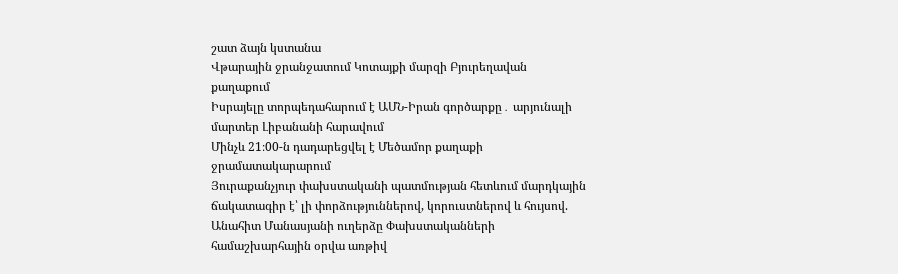շատ ձայն կստանա
Վթարային ջրանջատում Կոտայքի մարզի Բյուրեղավան քաղաքում
Իսրայելը տորպեդահարում է ԱՄՆ-Իրան գործարքը․ արյունալի մարտեր Լիբանանի հարավում
Մինչև 21։00-ն դադարեցվել է Մեծամոր քաղաքի ջրամատակարարում
Յուրաքանչյուր փախստականի պատմության հետևում մարդկային ճակատագիր է՝ լի փորձություններով, կորուստներով և հույսով. Անահիտ Մանասյանի ուղերձը Փախստականների համաշխարհային օրվա առթիվ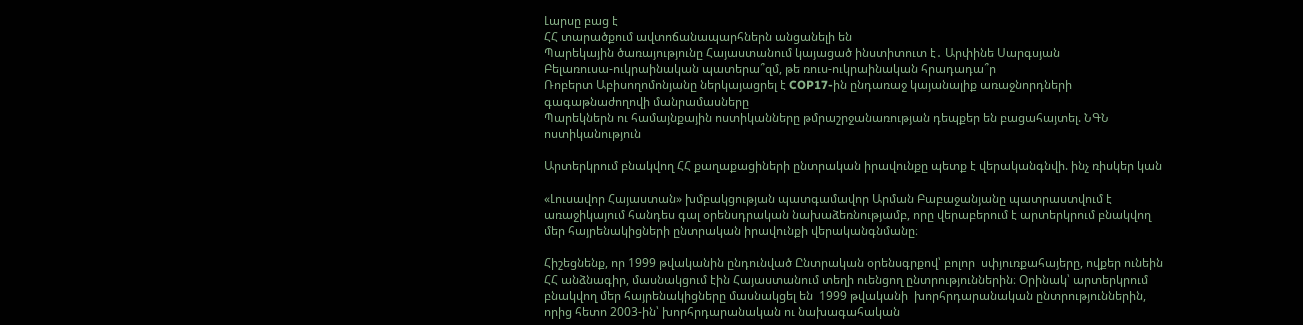Լարսը բաց է
ՀՀ տարածքում ավտոճանապարհներն անցանելի են
Պարեկային ծառայությունը Հայաստանում կայացած ինստիտուտ է․ Արփինե Սարգսյան
Բելառուսա-ուկրաինական պատերա՞զմ, թե ռուս-ուկրաինական հրադադա՞ր
Ռոբերտ Աբիսողոմոնյանը ներկայացրել է COP17-ին ընդառաջ կայանալիք առաջնորդների գագաթնաժողովի մանրամասները
Պարեկներն ու համայնքային ոստիկանները թմրաշրջանառության դեպքեր են բացահայտել. ՆԳՆ ոստիկանություն

Արտերկրում բնակվող ՀՀ քաղաքացիների ընտրական իրավունքը պետք է վերականգնվի. ինչ ռիսկեր կան

«Լուսավոր Հայաստան» խմբակցության պատգամավոր Արման Բաբաջանյանը պատրաստվում է առաջիկայում հանդես գալ օրենսդրական նախաձեռնությամբ, որը վերաբերում է արտերկրում բնակվող մեր հայրենակիցների ընտրական իրավունքի վերականգնմանը։

Հիշեցնենք, որ 1999 թվականին ընդունված Ընտրական օրենսգրքով՝ բոլոր  սփյուռքահայերը, ովքեր ունեին ՀՀ անձնագիր, մասնակցում էին Հայաստանում տեղի ուենցող ընտրություններին։ Օրինակ՝ արտերկրում բնակվող մեր հայրենակիցները մասնակցել են  1999 թվականի  խորհրդարանական ընտրություններին, որից հետո 2003-ին՝ խորհրդարանական ու նախագահական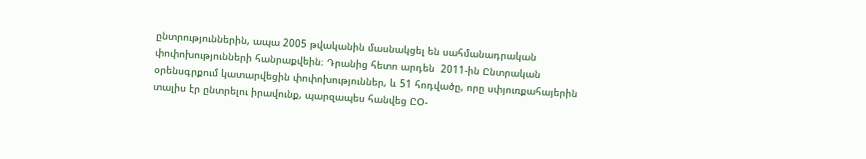ընտրություններին, ապա 2005 թվականին մասնակցել են սահմանադրական փոփոխությունների հանրաքվեին։ Դրանից հետո արդեն  2011-ին Ընտրական օրենսգրքում կատարվեցին փոփոխություններ, և 51 հոդվածը, որը սփյուռքահայերին տալիս էր ընտրելու իրավունք, պարզապես հանվեց ԸՕ-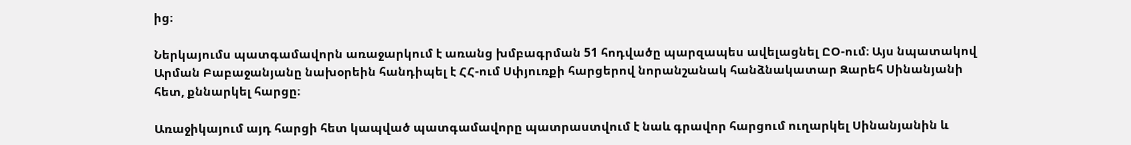ից։

Ներկայումս պատգամավորն առաջարկում է առանց խմբագրման 51 հոդվածը պարզապես ավելացնել ԸՕ-ում։ Այս նպատակով Արման Բաբաջանյանը նախօրեին հանդիպել է ՀՀ-ում Սփյուռքի հարցերով նորանշանակ հանձնակատար Զարեհ Սինանյանի հետ, քննարկել հարցը։

Առաջիկայում այդ հարցի հետ կապված պատգամավորը պատրաստվում է նաև գրավոր հարցում ուղարկել Սինանյանին և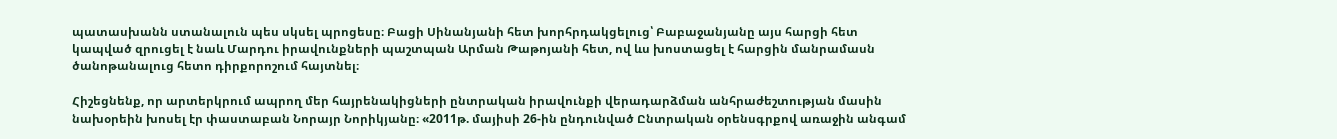պատասխանն ստանալուն պես սկսել պրոցեսը։ Բացի Սինանյանի հետ խորհրդակցելուց՝ Բաբաջանյանը այս հարցի հետ կապված զրուցել է նաև Մարդու իրավունքների պաշտպան Արման Թաթոյանի հետ, ով ևս խոստացել է հարցին մանրամասն ծանոթանալուց հետո դիրքորոշում հայտնել։

Հիշեցնենք, որ արտերկրում ապրող մեր հայրենակիցների ընտրական իրավունքի վերադարձման անհրաժեշտության մասին նախօրեին խոսել էր փաստաբան Նորայր Նորիկյանը։ «2011թ. մայիսի 26-ին ընդունված Ընտրական օրենսգրքով առաջին անգամ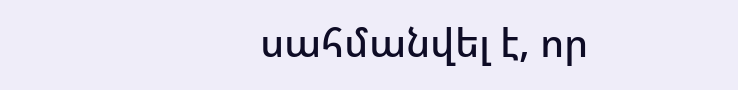սահմանվել է, որ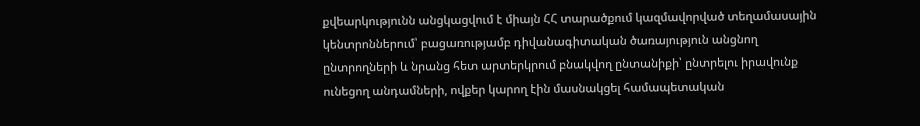քվեարկությունն անցկացվում է միայն ՀՀ տարածքում կազմավորված տեղամասային կենտրոններում՝ բացառությամբ դիվանագիտական ծառայություն անցնող ընտրողների և նրանց հետ արտերկրում բնակվող ընտանիքի՝ ընտրելու իրավունք ունեցող անդամների, ովքեր կարող էին մասնակցել համապետական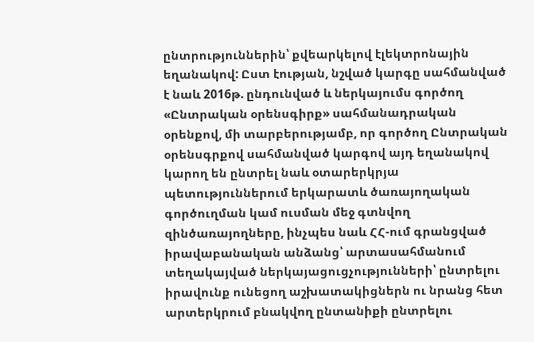ընտրություններին՝ քվեարկելով էլեկտրոնային եղանակով: Ըստ էության, նշված կարգը սահմանված է նաև 2016թ. ընդունված և ներկայումս գործող «Ընտրական օրենսգիրք» սահմանադրական օրենքով, մի տարբերությամբ, որ գործող Ընտրական օրենսգրքով սահմանված կարգով այդ եղանակով կարող են ընտրել նաև օտարերկրյա պետություններում երկարատև ծառայողական գործուղման կամ ուսման մեջ գտնվող զինծառայողները, ինչպես նաև ՀՀ-ում գրանցված իրավաբանական անձանց՝ արտասահմանում տեղակայված ներկայացուցչությունների՝ ընտրելու իրավունք ունեցող աշխատակիցներն ու նրանց հետ արտերկրում բնակվող ընտանիքի ընտրելու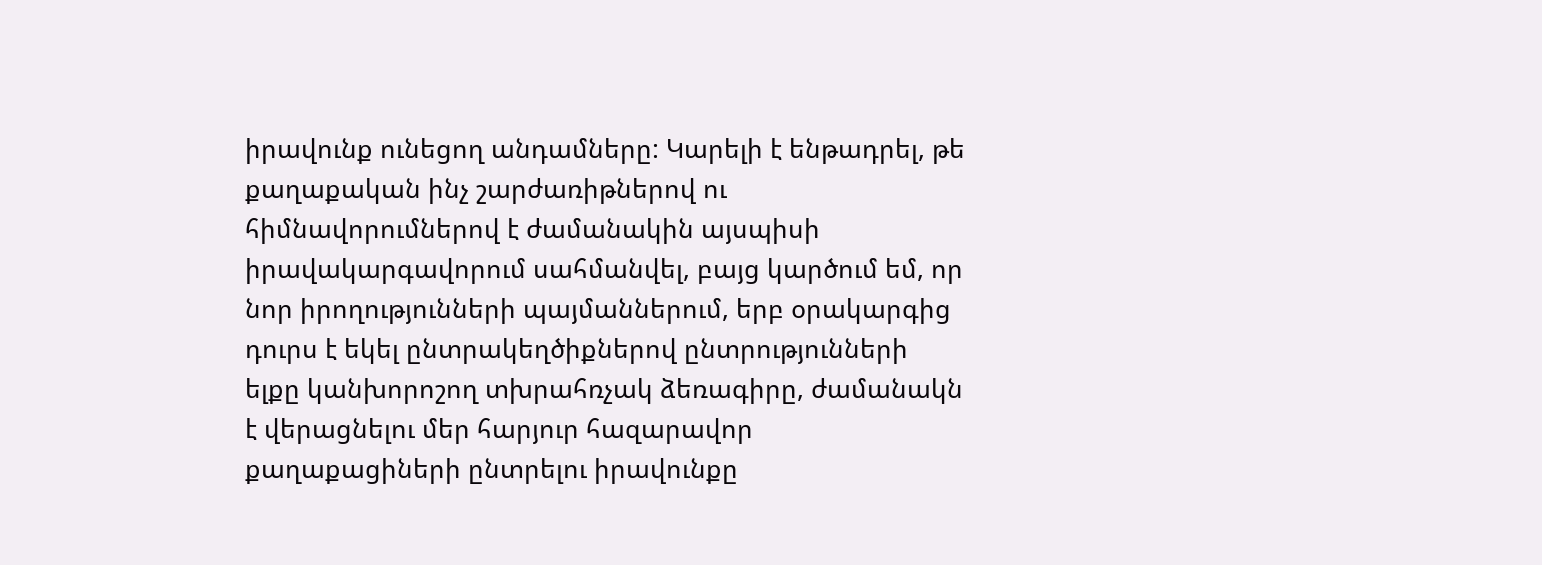իրավունք ունեցող անդամները: Կարելի է ենթադրել, թե քաղաքական ինչ շարժառիթներով ու հիմնավորումներով է ժամանակին այսպիսի իրավակարգավորում սահմանվել, բայց կարծում եմ, որ նոր իրողությունների պայմաններում, երբ օրակարգից դուրս է եկել ընտրակեղծիքներով ընտրությունների ելքը կանխորոշող տխրահռչակ ձեռագիրը, ժամանակն է վերացնելու մեր հարյուր հազարավոր քաղաքացիների ընտրելու իրավունքը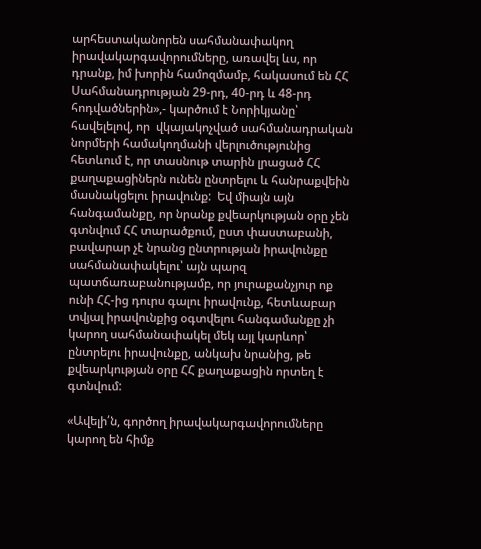արհեստականորեն սահմանափակող իրավակարգավորումները, առավել ևս, որ դրանք, իմ խորին համոզմամբ, հակասում են ՀՀ Սահմանադրության 29-րդ, 40-րդ և 48-րդ հոդվածներին»,- կարծում է Նորիկյանը՝ հավելելով, որ  վկայակոչված սահմանադրական նորմերի համակողմանի վերլուծությունից հետևում է, որ տասնութ տարին լրացած ՀՀ քաղաքացիներն ունեն ընտրելու և հանրաքվեին մասնակցելու իրավունք:  Եվ միայն այն հանգամանքը, որ նրանք քվեարկության օրը չեն գտնվում ՀՀ տարածքում, ըստ փաստաբանի, բավարար չէ նրանց ընտրության իրավունքը սահմանափակելու՝ այն պարզ պատճառաբանությամբ, որ յուրաքանչյուր ոք ունի ՀՀ-ից դուրս գալու իրավունք, հետևաբար տվյալ իրավունքից օգտվելու հանգամանքը չի կարող սահմանափակել մեկ այլ կարևոր՝ ընտրելու իրավունքը, անկախ նրանից, թե քվեարկության օրը ՀՀ քաղաքացին որտեղ է գտնվում:

«Ավելի՛ն, գործող իրավակարգավորումները կարող են հիմք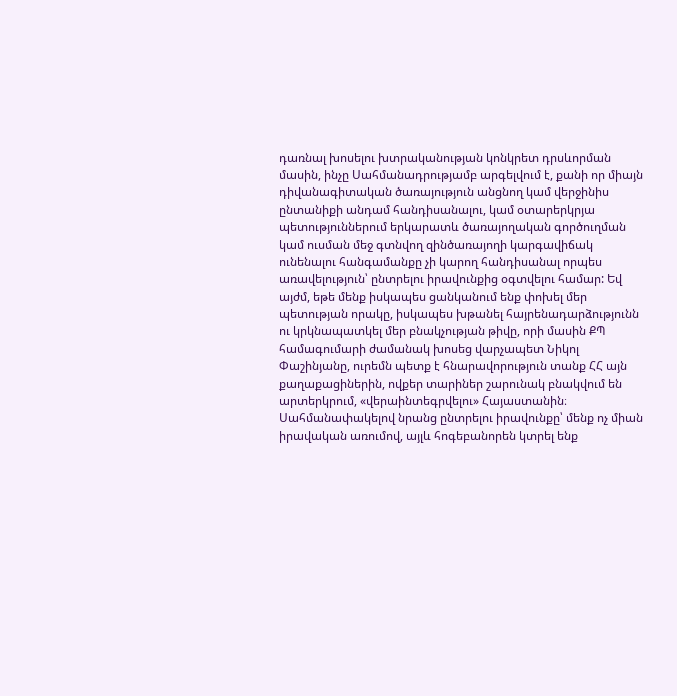դառնալ խոսելու խտրականության կոնկրետ դրսևորման մասին, ինչը Սահմանադրությամբ արգելվում է, քանի որ միայն դիվանագիտական ծառայություն անցնող կամ վերջինիս ընտանիքի անդամ հանդիսանալու, կամ օտարերկրյա պետություններում երկարատև ծառայողական գործուղման կամ ուսման մեջ գտնվող զինծառայողի կարգավիճակ ունենալու հանգամանքը չի կարող հանդիսանալ որպես առավելություն՝ ընտրելու իրավունքից օգտվելու համար: Եվ այժմ, եթե մենք իսկապես ցանկանում ենք փոխել մեր պետության որակը, իսկապես խթանել հայրենադարձությունն ու կրկնապատկել մեր բնակչության թիվը, որի մասին ՔՊ համագումարի ժամանակ խոսեց վարչապետ Նիկոլ Փաշինյանը, ուրեմն պետք է հնարավորություն տանք ՀՀ այն քաղաքացիներին, ովքեր տարիներ շարունակ բնակվում են արտերկրում, «վերաինտեգրվելու» Հայաստանին։ Սահմանափակելով նրանց ընտրելու իրավունքը՝ մենք ոչ միան իրավական առումով, այլև հոգեբանորեն կտրել ենք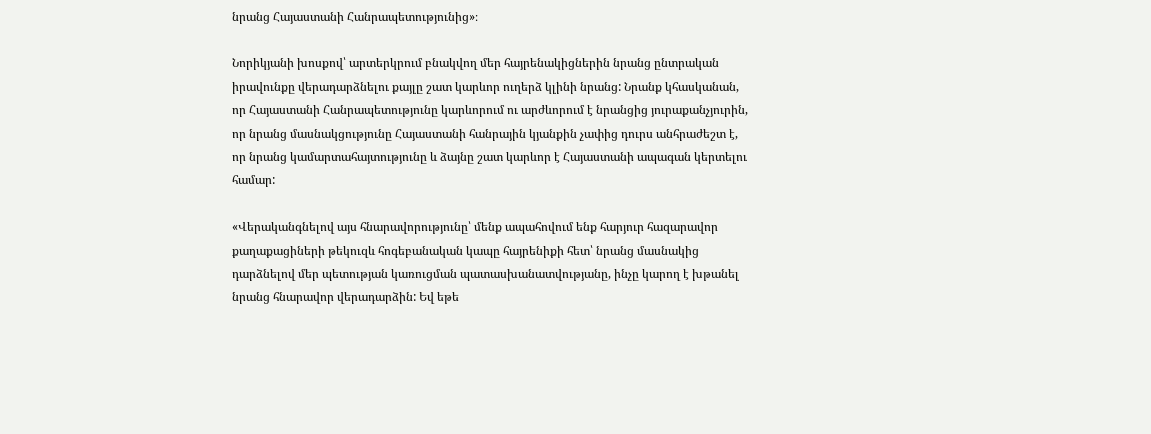նրանց Հայաստանի Հանրապետությունից»։

Նորիկյանի խոսքով՝ արտերկրում բնակվող մեր հայրենակիցներին նրանց ընտրական իրավունքը վերադարձնելու քայլը շատ կարևոր ուղերձ կլինի նրանց: Նրանք կհասկանան, որ Հայաստանի Հանրապետությունը կարևորում ու արժևորում է նրանցից յուրաքանչյուրին, որ նրանց մասնակցությունը Հայաստանի հանրային կյանքին չափից դուրս անհրաժեշտ է, որ նրանց կամարտահայտությունը և ձայնը շատ կարևոր է Հայաստանի ապագան կերտելու համար:

«Վերականգնելով այս հնարավորությունը՝ մենք ապահովում ենք հարյուր հազարավոր քաղաքացիների թեկուզև հոգեբանական կապը հայրենիքի հետ՝ նրանց մասնակից դարձնելով մեր պետության կառուցման պատասխանատվությանը, ինչը կարող է խթանել նրանց հնարավոր վերադարձին: Եվ եթե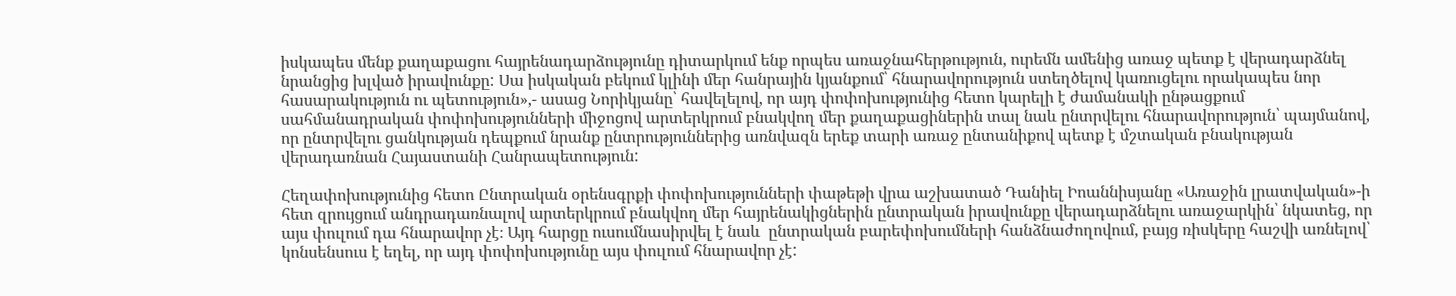իսկապես մենք քաղաքացու հայրենադարձությունը դիտարկում ենք որպես առաջնահերթություն, ուրեմն ամենից առաջ պետք է վերադարձնել նրանցից խլված իրավունքը: Սա իսկական բեկում կլինի մեր հանրային կյանքում՝ հնարավորություն ստեղծելով կառուցելու որակապես նոր հասարակություն ու պետություն»,- ասաց Նորիկյանը՝ հավելելով, որ այդ փոփոխությունից հետո կարելի է ժամանակի ընթացքում սահմանադրական փոփոխությունների միջոցով արտերկրում բնակվող մեր քաղաքացիներին տալ նաև ընտրվելու հնարավորություն՝ պայմանով, որ ընտրվելու ցանկության դեպքում նրանք ընտրություններից առնվազն երեք տարի առաջ ընտանիքով պետք է մշտական բնակության վերադառնան Հայաստանի Հանրապետություն:

Հեղափոխությունից հետո Ընտրական օրենսգրքի փոփոխությունների փաթեթի վրա աշխատած Դանիել Իոաննիսյանը «Առաջին լրատվական»-ի հետ զրույցում անդրադառնալով արտերկրում բնակվող մեր հայրենակիցներին ընտրական իրավունքը վերադարձնելու առաջարկին՝ նկատեց, որ այս փուլում դա հնարավոր չէ։ Այդ հարցը ուսումնասիրվել է նաև  ընտրական բարեփոխումների հանձնաժողովում, բայց ռիսկերը հաշվի առնելով՝ կոնսենսուս է եղել, որ այդ փոփոխությունը այս փուլում հնարավոր չէ: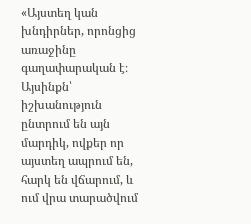«Այստեղ կան խնդիրներ, որոնցից առաջինը գաղափարական է։ Այսինքն՝  իշխանություն ընտրում են այն մարդիկ, ովքեր որ  այստեղ ապրում են, հարկ են վճարում, և ում վրա տարածվում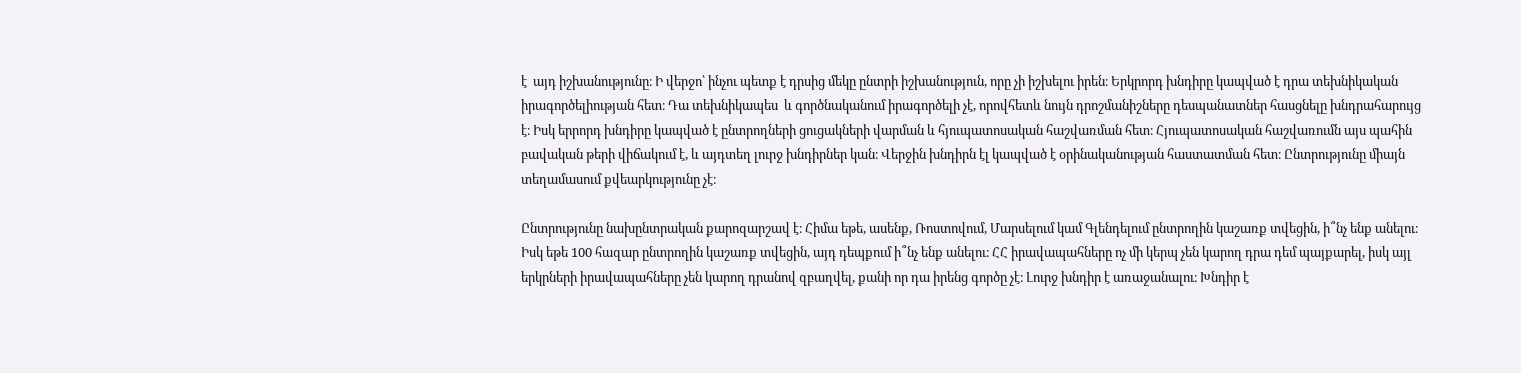է  այդ իշխանությունը։ Ի վերջո՝ ինչու պետք է դրսից մեկը ընտրի իշխանություն, որը չի իշխելու իրեն։ Երկրորդ խնդիրը կապված է դրա տեխնիկական իրագործելիության հետ։ Դա տեխնիկապես  և գործնականում իրագործելի չէ, որովհետև նույն դրոշմանիշները դեսպանատներ հասցնելը խնդրահարույց է։ Իսկ երրորդ խնդիրը կապված է ընտրողների ցուցակների վարման և հյուպատոսական հաշվառման հետ։ Հյուպատոսական հաշվառումն այս պահին բավական թերի վիճակում է, և այդտեղ լուրջ խնդիրներ կան։ Վերջին խնդիրն էլ կապված է օրինականության հաստատման հետ։ Ընտրությունը միայն տեղամասում քվեարկությունը չէ։

Ընտրությունը նախընտրական քարոզարշավ է։ Հիմա եթե, ասենք, Ռոստովում, Մարսելում կամ Գլենդելում ընտրողին կաշառք տվեցին, ի՞նչ ենք անելու։ Իսկ եթե 100 հազար ընտրողին կաշառք տվեցին, այդ դեպքում ի՞նչ ենք անելու։ ՀՀ իրավապահները ոչ մի կերպ չեն կարող դրա դեմ պայքարել, իսկ այլ երկրների իրավապահները չեն կարող դրանով զբաղվել, քանի որ դա իրենց գործը չէ։ Լուրջ խնդիր է առաջանալու։ Խնդիր է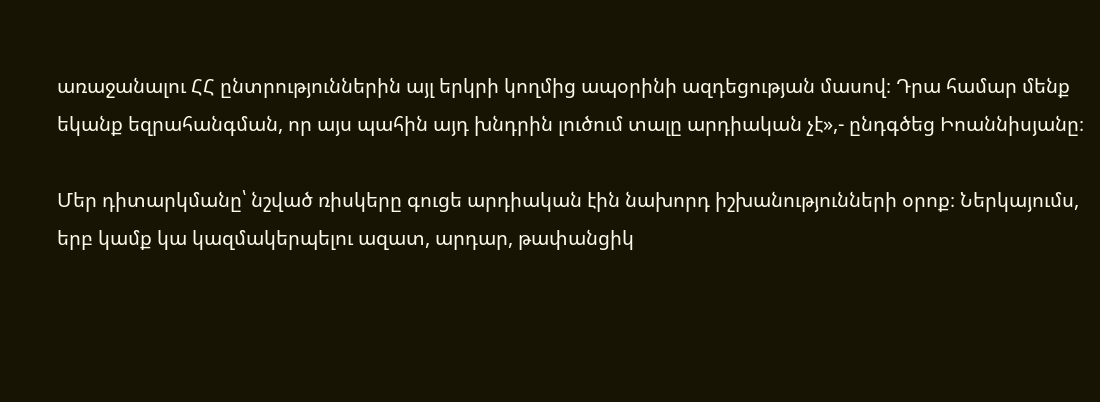առաջանալու ՀՀ ընտրություններին այլ երկրի կողմից ապօրինի ազդեցության մասով։ Դրա համար մենք եկանք եզրահանգման, որ այս պահին այդ խնդրին լուծում տալը արդիական չէ»,- ընդգծեց Իոաննիսյանը։

Մեր դիտարկմանը՝ նշված ռիսկերը գուցե արդիական էին նախորդ իշխանությունների օրոք։ Ներկայումս, երբ կամք կա կազմակերպելու ազատ, արդար, թափանցիկ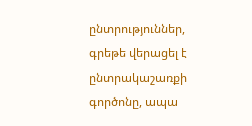ընտրություններ, գրեթե վերացել է ընտրակաշառքի գործոնը, ապա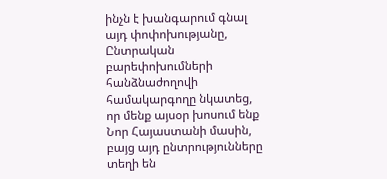ինչն է խանգարում գնալ այդ փոփոխությանը, Ընտրական բարեփոխումների հանձնաժողովի համակարգողը նկատեց, որ մենք այսօր խոսում ենք Նոր Հայաստանի մասին, բայց այդ ընտրությունները տեղի են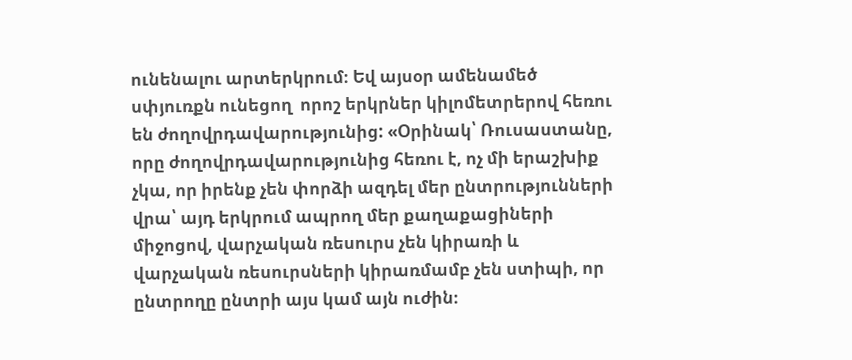ունենալու արտերկրում։ Եվ այսօր ամենամեծ սփյուռքն ունեցող  որոշ երկրներ կիլոմետրերով հեռու են ժողովրդավարությունից: «Օրինակ՝ Ռուսաստանը, որը ժողովրդավարությունից հեռու է, ոչ մի երաշխիք չկա, որ իրենք չեն փորձի ազդել մեր ընտրությունների վրա՝ այդ երկրում ապրող մեր քաղաքացիների միջոցով, վարչական ռեսուրս չեն կիրառի և վարչական ռեսուրսների կիրառմամբ չեն ստիպի, որ ընտրողը ընտրի այս կամ այն ուժին։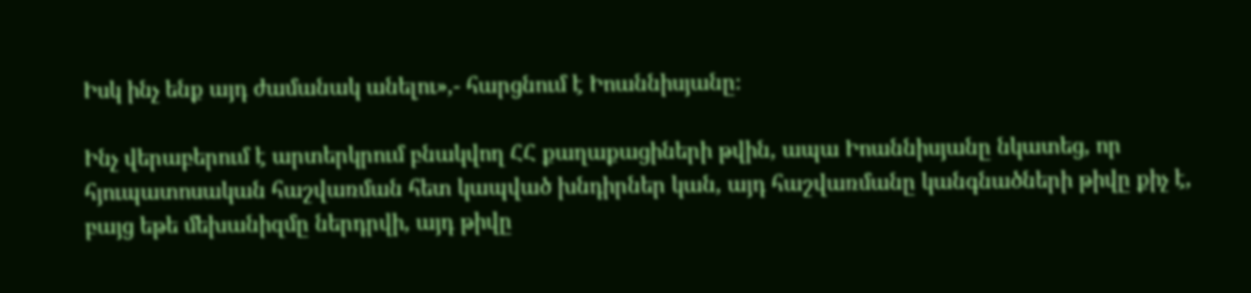Իսկ ինչ ենք այդ ժամանակ անելու»,- հարցնում է Իոաննիսյանը։

Ինչ վերաբերում է արտերկրում բնակվող ՀՀ քաղաքացիների թվին, ապա Իոաննիսյանը նկատեց, որ հյուպատոսական հաշվառման հետ կապված խնդիրներ կան, այդ հաշվառմանը կանգնածների թիվը քիչ է, բայց եթե մեխանիզմը ներդրվի, այդ թիվը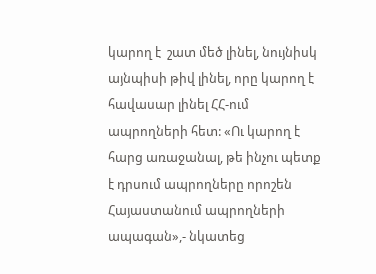կարող է  շատ մեծ լինել, նույնիսկ այնպիսի թիվ լինել, որը կարող է հավասար լինել ՀՀ-ում ապրողների հետ: «Ու կարող է հարց առաջանալ, թե ինչու պետք է դրսում ապրողները որոշեն Հայաստանում ապրողների ապագան»,- նկատեց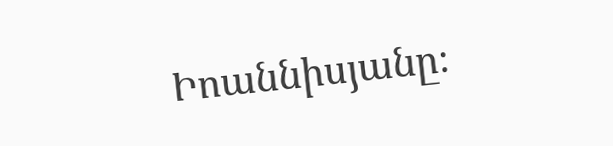Իոաննիսյանը։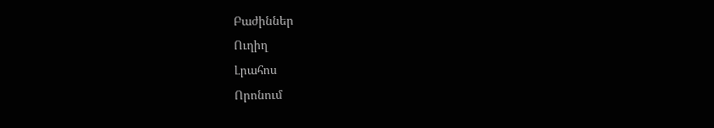Բաժիններ
Ուղիղ
Լրահոս
Որոնում